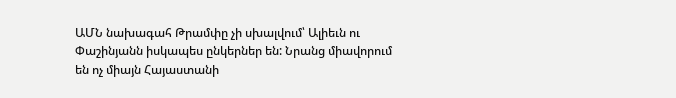ԱՄՆ նախագահ Թրամփը չի սխալվում՝ Ալիեւն ու Փաշինյանն իսկապես ընկերներ են: Նրանց միավորում են ոչ միայն Հայաստանի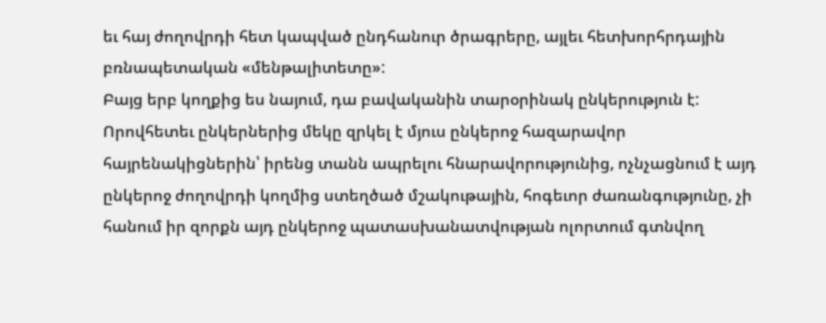եւ հայ ժողովրդի հետ կապված ընդհանուր ծրագրերը, այլեւ հետխորհրդային բռնապետական «մենթալիտետը»:
Բայց երբ կողքից ես նայում, դա բավականին տարօրինակ ընկերություն է: Որովհետեւ ընկերներից մեկը զրկել է մյուս ընկերոջ հազարավոր հայրենակիցներին՝ իրենց տանն ապրելու հնարավորությունից, ոչնչացնում է այդ ընկերոջ ժողովրդի կողմից ստեղծած մշակութային, հոգեւոր ժառանգությունը, չի հանում իր զորքն այդ ընկերոջ պատասխանատվության ոլորտում գտնվող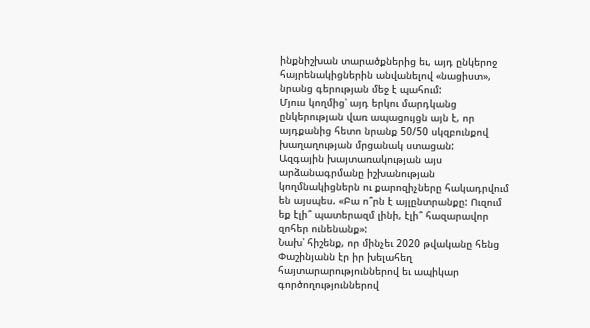ինքնիշխան տարածքներից եւ, այդ ընկերոջ հայրենակիցներին անվանելով «նացիստ», նրանց գերության մեջ է պահում:
Մյուս կողմից՝ այդ երկու մարդկանց ընկերության վառ ապացույցն այն է, որ այդքանից հետո նրանք 50/50 սկզբունքով խաղաղության մրցանակ ստացան:
Ազգային խայտառակության այս արձանագրմանը իշխանության կողմնակիցներն ու քարոզիչները հակադրվում են այսպես. «Բա ո՞րն է այլընտրանքը: Ուզում եք էլի՞ պատերազմ լինի, էլի՞ հազարավոր զոհեր ունենանք»:
Նախ՝ հիշենք, որ մինչեւ 2020 թվականը հենց Փաշինյանն էր իր խելահեղ հայտարարություններով եւ ապիկար գործողություններով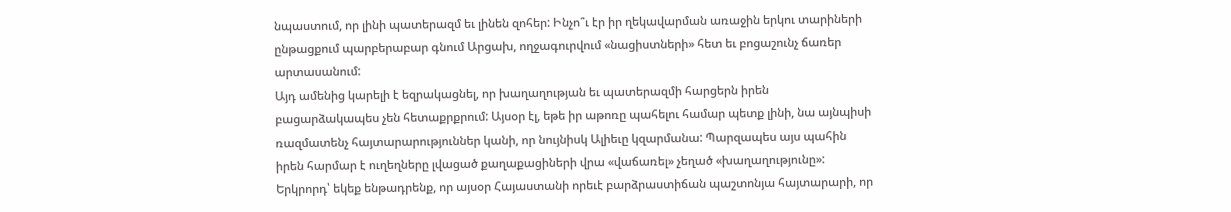նպաստում, որ լինի պատերազմ եւ լինեն զոհեր: Ինչո՞ւ էր իր ղեկավարման առաջին երկու տարիների ընթացքում պարբերաբար գնում Արցախ, ողջագուրվում «նացիստների» հետ եւ բոցաշունչ ճառեր արտասանում:
Այդ ամենից կարելի է եզրակացնել, որ խաղաղության եւ պատերազմի հարցերն իրեն բացարձակապես չեն հետաքրքրում: Այսօր էլ, եթե իր աթոռը պահելու համար պետք լինի, նա այնպիսի ռազմատենչ հայտարարություններ կանի, որ նույնիսկ Ալիեւը կզարմանա: Պարզապես այս պահին իրեն հարմար է ուղեղները լվացած քաղաքացիների վրա «վաճառել» չեղած «խաղաղությունը»:
Երկրորդ՝ եկեք ենթադրենք, որ այսօր Հայաստանի որեւէ բարձրաստիճան պաշտոնյա հայտարարի, որ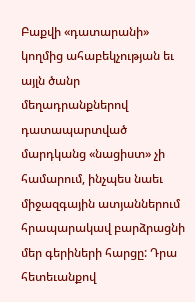Բաքվի «դատարանի» կողմից ահաբեկչության եւ այլն ծանր մեղադրանքներով դատապարտված մարդկանց «նացիստ» չի համարում, ինչպես նաեւ միջազգային ատյաններում հրապարակավ բարձրացնի մեր գերիների հարցը: Դրա հետեւանքով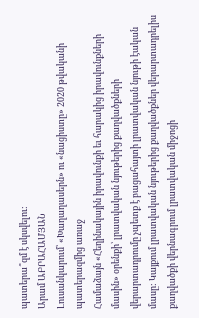պատերա՞զմ է սկսվելու:
Արամ ԱԲՐԱՀԱՄՅԱՆ
Լուսանկարում՝ «Խաղաղասերն» ու «նացիստը» 2020 թվականի պատերազմից առաջ
Համաձայն «Հեղինակային իրավունքի եւ հարակից իրավունքների մասին» օրենքի՝ լրատվական նյութերից քաղվածքների վերարտադրումը չպետք է բացահայտի լրատվական նյութի էական մասը: Կայքում լրատվական նյութերից քաղվածքներ վերարտադրելիս քաղվածքի վերնագրում լրատվական միջոցի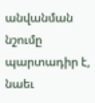անվանման նշումը պարտադիր է, նաեւ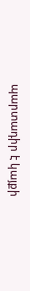պարտադիր է կայքի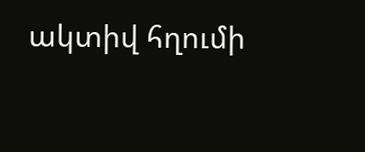ակտիվ հղումի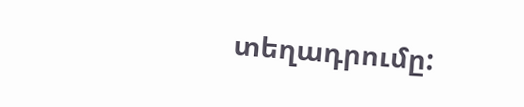տեղադրումը: